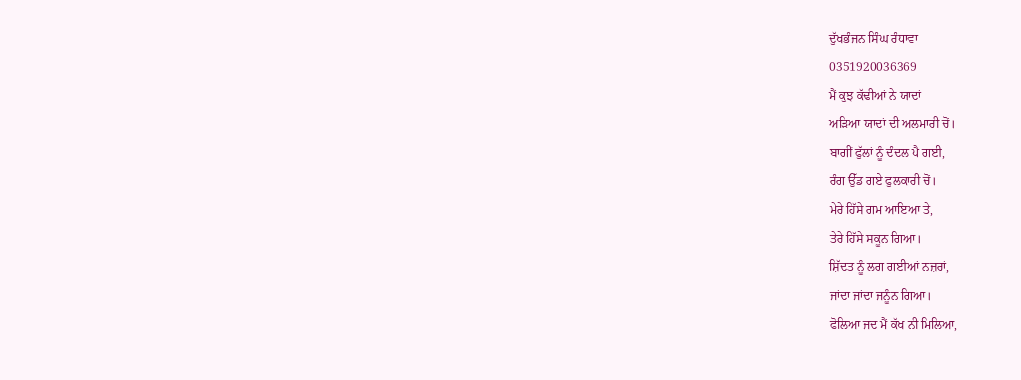ਦੁੱਖਭੰਜਨ ਸਿੰਘ ਰੰਧਾਵਾ
0351920036369
ਮੈਂ ਕੁਝ ਕੱਢੀਆਂ ਨੇ ਯਾਦਾਂ
ਅੜਿਆ ਯਾਦਾਂ ਦੀ ਅਲਮਾਰੀ ਚੋਂ।
ਬਾਗੀਂ ਫੁੱਲਾਂ ਨੂੰ ਦੰਦਲ ਪੈ ਗਈ,
ਰੰਗ ਉੱਡ ਗਏ ਫੁਲਕਾਰੀ ਚੋਂ।
ਮੇਰੇ ਹਿੱਸੇ ਗਮ ਆਇਆ ਤੇ,
ਤੇਰੇ ਹਿੱਸੇ ਸਕੂਨ ਗਿਆ।
ਸ਼ਿੱਦਤ ਨੂੰ ਲਗ ਗਈਆਂ ਨਜ਼ਰਾਂ,
ਜਾਂਦਾ ਜਾਂਦਾ ਜਨੂੰਨ ਗਿਆ।
ਫੋਲਿਆ ਜਦ ਮੈਂ ਕੱਖ ਨੀ ਮਿਲਿਆ,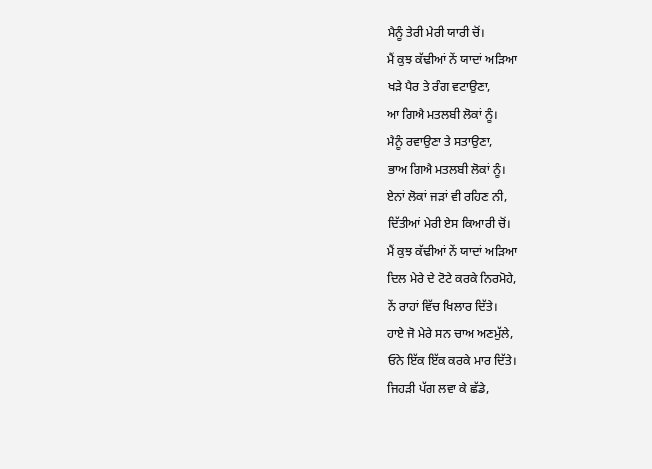ਮੈਨੂੰ ਤੇਰੀ ਮੇਰੀ ਯਾਰੀ ਚੋਂ।
ਮੈਂ ਕੁਝ ਕੱਢੀਆਂ ਨੇਂ ਯਾਦਾਂ ਅੜਿਆ
ਖੜੇ ਪੈਰ ਤੇ ਰੰਗ ਵਟਾਉਣਾ,
ਆ ਗਿਐ ਮਤਲਬੀ ਲੋਕਾਂ ਨੂੰ।
ਮੈਨੂੰ ਰਵਾਉਣਾ ਤੇ ਸਤਾਉਣਾ,
ਭਾਅ ਗਿਐ ਮਤਲਬੀ ਲੋਕਾਂ ਨੂੰ।
ਏਨਾਂ ਲੋਕਾਂ ਜੜਾਂ ਵੀ ਰਹਿਣ ਨੀ,
ਦਿੱਤੀਆਂ ਮੇਰੀ ਏਸ ਕਿਆਰੀ ਚੋਂ।
ਮੈਂ ਕੁਝ ਕੱਢੀਆਂ ਨੇਂ ਯਾਦਾਂ ਅੜਿਆ
ਦਿਲ ਮੇਰੇ ਦੇ ਟੋਟੇ ਕਰਕੇ ਨਿਰਮੋਹੇ,
ਨੇਂ ਰਾਹਾਂ ਵਿੱਚ ਖਿਲਾਰ ਦਿੱਤੇ।
ਹਾਏ ਜੋ ਮੇਰੇ ਸਨ ਚਾਅ ਅਣਮੁੱਲੇ,
ਓਨੇ ਇੱਕ ਇੱਕ ਕਰਕੇ ਮਾਰ ਦਿੱਤੇ।
ਜਿਹੜੀ ਪੱਗ ਲਵਾ ਕੇ ਛੱਡੇ,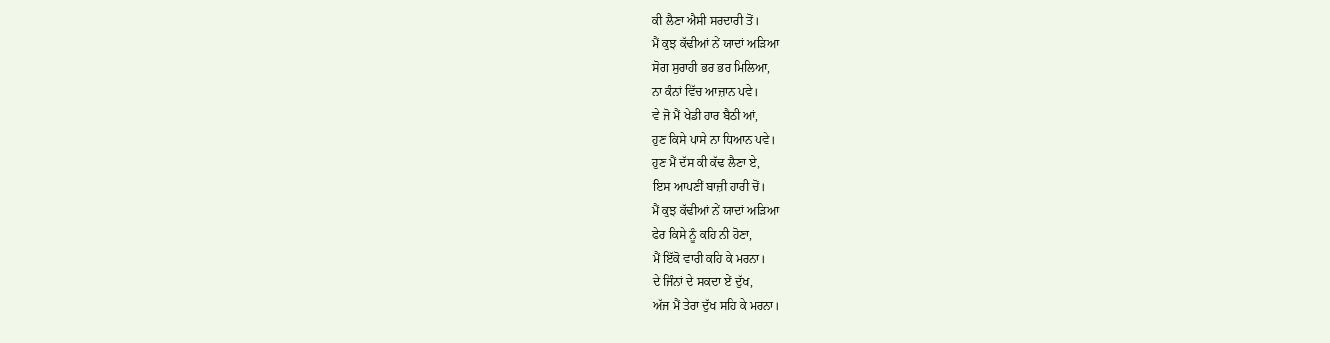ਕੀ ਲੈਣਾ ਐਸੀ ਸਰਦਾਰੀ ਤੋਂ।
ਮੈਂ ਕੁਝ ਕੱਢੀਆਂ ਨੇਂ ਯਾਦਾਂ ਅੜਿਆ
ਸੋਗ ਸੁਰਾਹੀ ਭਰ ਭਰ ਮਿਲਿਆ,
ਨਾ ਕੰਨਾਂ ਵਿੱਚ ਆਜ਼ਾਨ ਪਵੇ।
ਵੇ ਜੋ ਮੈਂ ਖੇਡੀ ਹਾਰ ਬੈਠੀ ਆਂ,
ਹੁਣ ਕਿਸੇ ਪਾਸੇ ਨਾ ਧਿਆਨ ਪਵੇ।
ਹੁਣ ਮੈਂ ਦੱਸ ਕੀ ਕੱਢ ਲੈਣਾ ਏ,
ਇਸ ਆਪਣੀਂ ਬਾਜ਼ੀ ਹਾਰੀ ਚੋਂ।
ਮੈਂ ਕੁਝ ਕੱਢੀਆਂ ਨੇਂ ਯਾਦਾਂ ਅੜਿਆ
ਫੇਰ ਕਿਸੇ ਨੂੰ ਕਹਿ ਨੀ ਹੋਣਾ,
ਮੈਂ ਇੱਕੋ ਵਾਰੀ ਕਹਿ ਕੇ ਮਰਨਾ।
ਦੇ ਜਿੰਨਾਂ ਦੇ ਸਕਦਾ ਏਂ ਦੁੱਖ,
ਅੱਜ ਮੈਂ ਤੇਰਾ ਦੁੱਖ ਸਹਿ ਕੇ ਮਰਨਾ।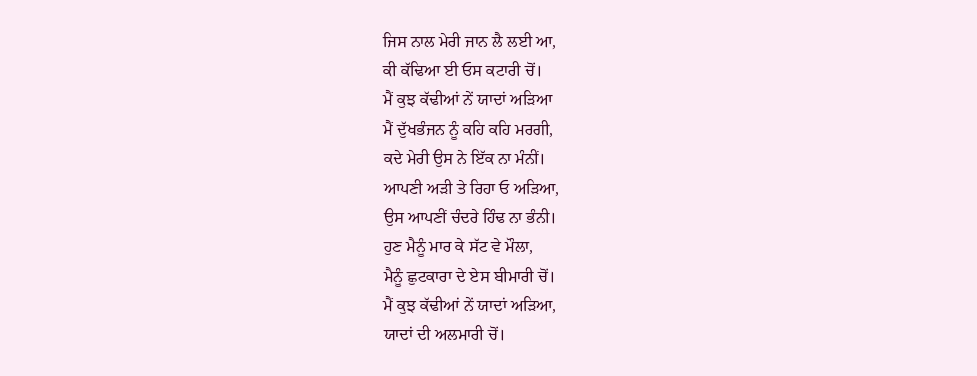ਜਿਸ ਨਾਲ ਮੇਰੀ ਜਾਨ ਲੈ ਲਈ ਆ,
ਕੀ ਕੱਢਿਆ ਈ ਓਸ ਕਟਾਰੀ ਚੋਂ।
ਮੈਂ ਕੁਝ ਕੱਢੀਆਂ ਨੇਂ ਯਾਦਾਂ ਅੜਿਆ
ਮੈਂ ਦੁੱਖਭੰਜਨ ਨੂੰ ਕਹਿ ਕਹਿ ਮਰਗੀ,
ਕਦੇ ਮੇਰੀ ਉਸ ਨੇ ਇੱਕ ਨਾ ਮੰਨੀਂ।
ਆਪਣੀ ਅੜੀ ਤੇ ਰਿਹਾ ਓ ਅੜਿਆ,
ਉਸ ਆਪਣੀਂ ਚੰਦਰੇ ਹਿੰਢ ਨਾ ਭੰਨੀ।
ਹੁਣ ਮੈਨੂੰ ਮਾਰ ਕੇ ਸੱਟ ਵੇ ਮੌਲਾ,
ਮੈਨੂੰ ਛੁਟਕਾਰਾ ਦੇ ਏਸ ਬੀਮਾਰੀ ਚੋਂ।
ਮੈਂ ਕੁਝ ਕੱਢੀਆਂ ਨੇਂ ਯਾਦਾਂ ਅੜਿਆ,
ਯਾਦਾਂ ਦੀ ਅਲਮਾਰੀ ਚੋਂ।